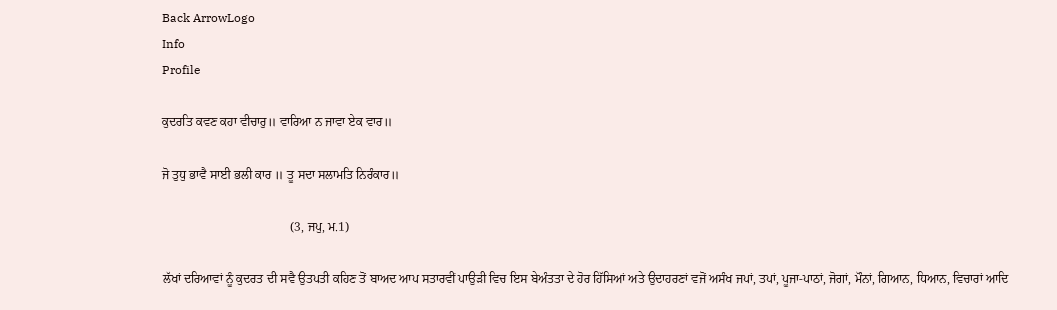Back ArrowLogo
Info
Profile

ਕੁਦਰਤਿ ਕਵਣ ਕਹਾ ਵੀਚਾਰੁ॥ ਵਾਰਿਆ ਨ ਜਾਵਾ ਏਕ ਵਾਰ॥

ਜੋ ਤੁਧੁ ਭਾਵੈ ਸਾਈ ਭਲੀ ਕਾਰ ॥ ਤੂ ਸਦਾ ਸਲਾਮਤਿ ਨਿਰੰਕਾਰ॥

                                         (3, ਜਪੁ, ਮ.1)

ਲੱਖਾਂ ਦਰਿਆਵਾਂ ਨੂੰ ਕੁਦਰਤ ਦੀ ਸਵੈ ਉਤਪਤੀ ਕਹਿਣ ਤੋਂ ਬਾਅਦ ਆਪ ਸਤਾਰਵੀਂ ਪਾਉੜੀ ਵਿਚ ਇਸ ਬੇਅੰਤਤਾ ਦੇ ਹੋਰ ਹਿੱਸਿਆਂ ਅਤੇ ਉਦਾਹਰਣਾਂ ਵਜੋਂ ਅਸੰਖ ਜਪਾਂ, ਤਪਾਂ, ਪੂਜਾ-ਪਾਠਾਂ, ਜੋਗਾਂ, ਮੌਨਾਂ, ਗਿਆਨ, ਧਿਆਨ, ਵਿਚਾਰਾਂ ਆਦਿ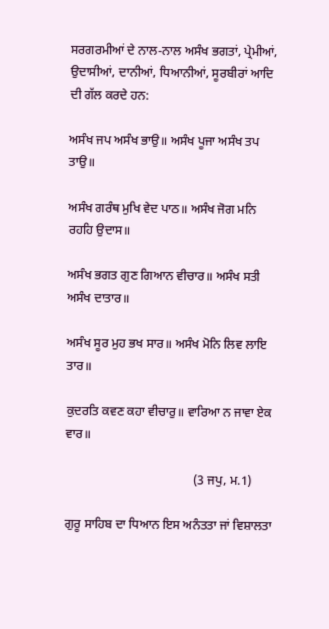ਸਰਗਰਮੀਆਂ ਦੇ ਨਾਲ-ਨਾਲ ਅਸੰਖ ਭਗਤਾਂ, ਪ੍ਰੇਮੀਆਂ, ਉਦਾਸੀਆਂ, ਦਾਨੀਆਂ, ਧਿਆਨੀਆਂ, ਸੂਰਬੀਰਾਂ ਆਦਿ ਦੀ ਗੱਲ ਕਰਦੇ ਹਨ:

ਅਸੰਖ ਜਪ ਅਸੰਖ ਭਾਉ॥ ਅਸੰਖ ਪੂਜਾ ਅਸੰਖ ਤਪ ਤਾਉ॥

ਅਸੰਖ ਗਰੰਥ ਮੁਖਿ ਵੇਦ ਪਾਠ॥ ਅਸੰਖ ਜੋਗ ਮਨਿ ਰਹਹਿ ਉਦਾਸ॥

ਅਸੰਖ ਭਗਤ ਗੁਣ ਗਿਆਨ ਵੀਚਾਰ॥ ਅਸੰਖ ਸਤੀ ਅਸੰਖ ਦਾਤਾਰ॥

ਅਸੰਖ ਸੂਰ ਮੁਹ ਭਖ ਸਾਰ॥ ਅਸੰਖ ਮੋਨਿ ਲਿਵ ਲਾਇ ਤਾਰ॥

ਕੁਦਰਤਿ ਕਵਣ ਕਹਾ ਵੀਚਾਰੁ॥ ਵਾਰਿਆ ਨ ਜਾਵਾ ਏਕ ਵਾਰ॥

                                         (3 ਜਪੁ, ਮ.1)

ਗੁਰੂ ਸਾਹਿਬ ਦਾ ਧਿਆਨ ਇਸ ਅਨੰਤਤਾ ਜਾਂ ਵਿਸ਼ਾਲਤਾ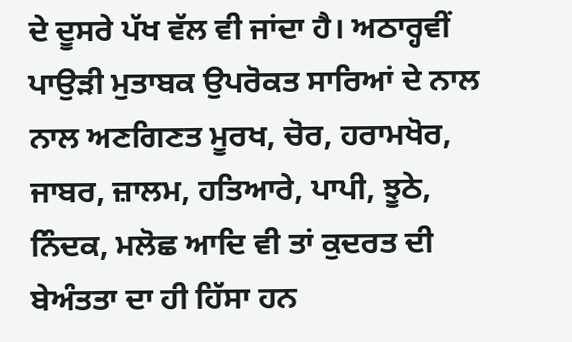ਦੇ ਦੂਸਰੇ ਪੱਖ ਵੱਲ ਵੀ ਜਾਂਦਾ ਹੈ। ਅਠਾਰ੍ਹਵੀਂ ਪਾਉੜੀ ਮੁਤਾਬਕ ਉਪਰੋਕਤ ਸਾਰਿਆਂ ਦੇ ਨਾਲ ਨਾਲ ਅਣਗਿਣਤ ਮੂਰਖ, ਚੋਰ, ਹਰਾਮਖੋਰ, ਜਾਬਰ, ਜ਼ਾਲਮ, ਹਤਿਆਰੇ, ਪਾਪੀ, ਝੂਠੇ, ਨਿੰਦਕ, ਮਲੋਛ ਆਦਿ ਵੀ ਤਾਂ ਕੁਦਰਤ ਦੀ ਬੇਅੰਤਤਾ ਦਾ ਹੀ ਹਿੱਸਾ ਹਨ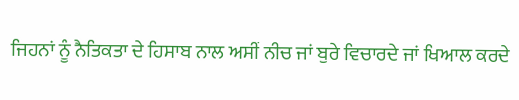ਜਿਹਨਾਂ ਨੂੰ ਨੈਤਿਕਤਾ ਦੇ ਹਿਸਾਬ ਨਾਲ ਅਸੀਂ ਨੀਚ ਜਾਂ ਬੁਰੇ ਵਿਚਾਰਦੇ ਜਾਂ ਖਿਆਲ ਕਰਦੇ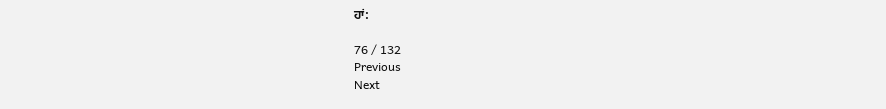ਹਾਂ:

76 / 132
Previous
Next